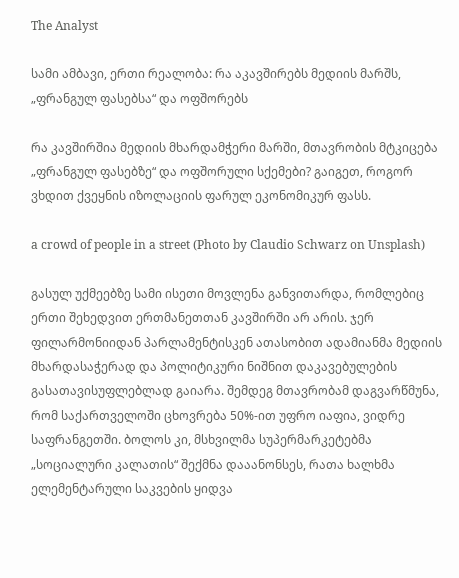The Analyst

სამი ამბავი, ერთი რეალობა: რა აკავშირებს მედიის მარშს, „ფრანგულ ფასებსა“ და ოფშორებს

რა კავშირშია მედიის მხარდამჭერი მარში, მთავრობის მტკიცება „ფრანგულ ფასებზე“ და ოფშორული სქემები? გაიგეთ, როგორ ვხდით ქვეყნის იზოლაციის ფარულ ეკონომიკურ ფასს.

a crowd of people in a street (Photo by Claudio Schwarz on Unsplash)

გასულ უქმეებზე სამი ისეთი მოვლენა განვითარდა, რომლებიც ერთი შეხედვით ერთმანეთთან კავშირში არ არის. ჯერ ფილარმონიიდან პარლამენტისკენ ათასობით ადამიანმა მედიის მხარდასაჭერად და პოლიტიკური ნიშნით დაკავებულების გასათავისუფლებლად გაიარა. შემდეგ მთავრობამ დაგვარწმუნა, რომ საქართველოში ცხოვრება 50%-ით უფრო იაფია, ვიდრე საფრანგეთში. ბოლოს კი, მსხვილმა სუპერმარკეტებმა „სოციალური კალათის“ შექმნა დააანონსეს, რათა ხალხმა ელემენტარული საკვების ყიდვა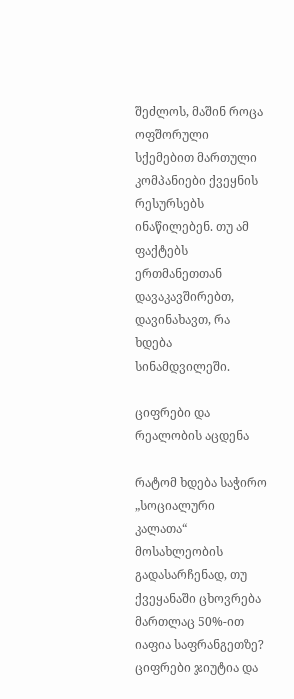შეძლოს, მაშინ როცა ოფშორული სქემებით მართული კომპანიები ქვეყნის რესურსებს ინაწილებენ. თუ ამ ფაქტებს ერთმანეთთან დავაკავშირებთ, დავინახავთ, რა ხდება სინამდვილეში.

ციფრები და რეალობის აცდენა

რატომ ხდება საჭირო „სოციალური კალათა“ მოსახლეობის გადასარჩენად, თუ ქვეყანაში ცხოვრება მართლაც 50%-ით იაფია საფრანგეთზე? ციფრები ჯიუტია და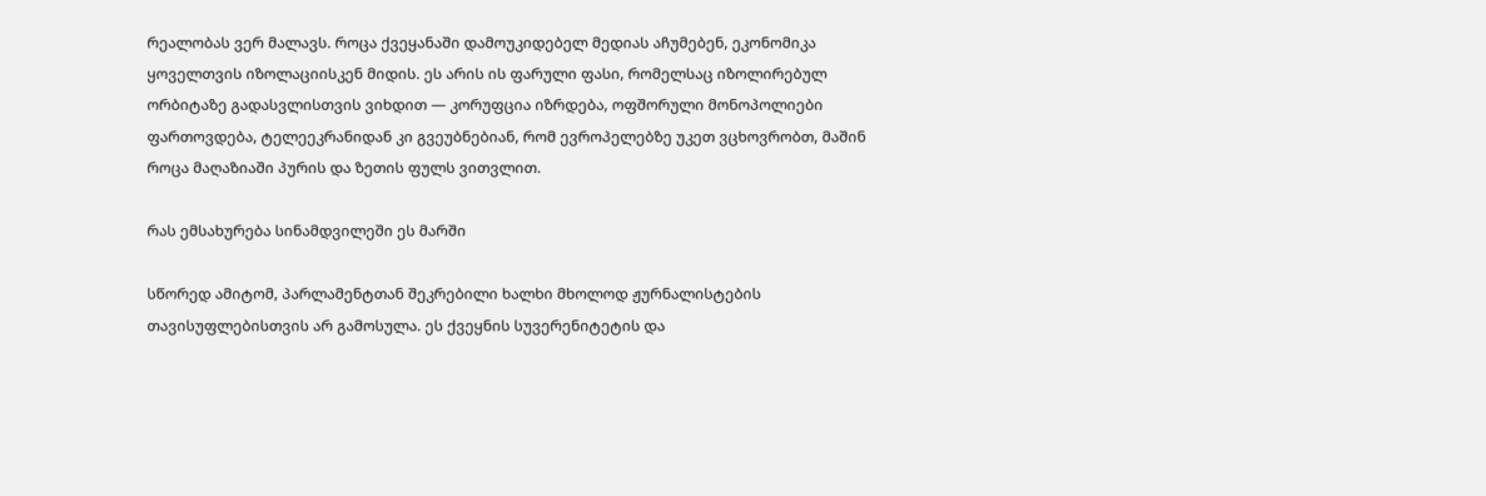რეალობას ვერ მალავს. როცა ქვეყანაში დამოუკიდებელ მედიას აჩუმებენ, ეკონომიკა ყოველთვის იზოლაციისკენ მიდის. ეს არის ის ფარული ფასი, რომელსაც იზოლირებულ ორბიტაზე გადასვლისთვის ვიხდით — კორუფცია იზრდება, ოფშორული მონოპოლიები ფართოვდება, ტელეეკრანიდან კი გვეუბნებიან, რომ ევროპელებზე უკეთ ვცხოვრობთ, მაშინ როცა მაღაზიაში პურის და ზეთის ფულს ვითვლით.

რას ემსახურება სინამდვილეში ეს მარში

სწორედ ამიტომ, პარლამენტთან შეკრებილი ხალხი მხოლოდ ჟურნალისტების თავისუფლებისთვის არ გამოსულა. ეს ქვეყნის სუვერენიტეტის და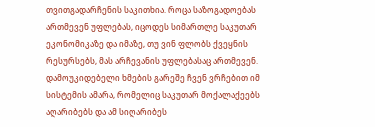თვითგადარჩენის საკითხია. როცა საზოგადოებას ართმევენ უფლებას, იცოდეს სიმართლე საკუთარ ეკონომიკაზე და იმაზე, თუ ვინ ფლობს ქვეყნის რესურსებს, მას არჩევანის უფლებასაც ართმევენ. დამოუკიდებელი ხმების გარეშე ჩვენ ვრჩებით იმ სისტემის ამარა, რომელიც საკუთარ მოქალაქეებს აღარიბებს და ამ სიღარიბეს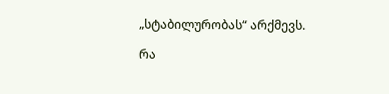„სტაბილურობას“ არქმევს.

რა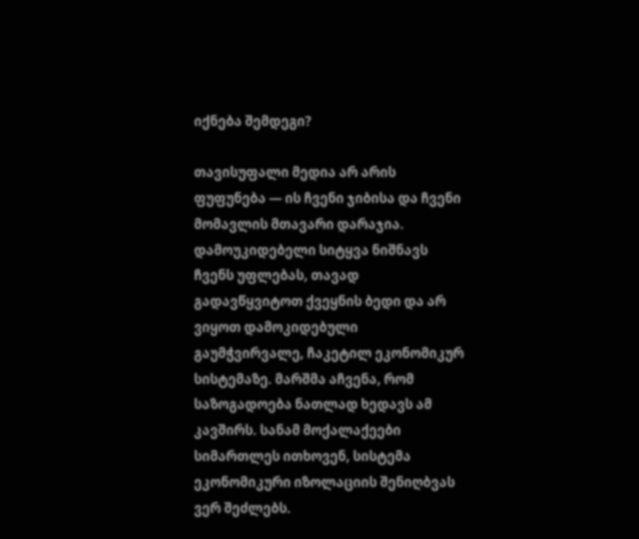იქნება შემდეგი?

თავისუფალი მედია არ არის ფუფუნება — ის ჩვენი ჯიბისა და ჩვენი მომავლის მთავარი დარაჯია. დამოუკიდებელი სიტყვა ნიშნავს ჩვენს უფლებას, თავად გადავწყვიტოთ ქვეყნის ბედი და არ ვიყოთ დამოკიდებული გაუმჭვირვალე, ჩაკეტილ ეკონომიკურ სისტემაზე. მარშმა აჩვენა, რომ საზოგადოება ნათლად ხედავს ამ კავშირს. სანამ მოქალაქეები სიმართლეს ითხოვენ, სისტემა ეკონომიკური იზოლაციის შენიღბვას ვერ შეძლებს.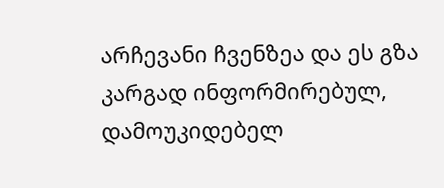არჩევანი ჩვენზეა და ეს გზა კარგად ინფორმირებულ, დამოუკიდებელ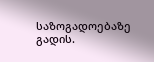საზოგადოებაზე გადის.